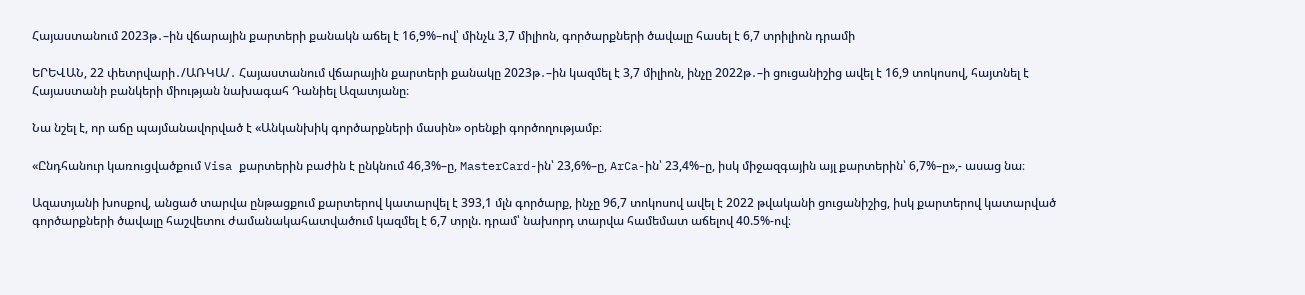Հայաստանում 2023թ․–ին վճարային քարտերի քանակն աճել է 16,9%–ով՝ մինչև 3,7 միլիոն, գործարքների ծավալը հասել է 6,7 տրիլիոն դրամի

ԵՐԵՎԱՆ, 22 փետրվարի․/ԱՌԿԱ/․ Հայաստանում վճարային քարտերի քանակը 2023թ․–ին կազմել է 3,7 միլիոն, ինչը 2022թ․–ի ցուցանիշից ավել է 16,9 տոկոսով, հայտնել է Հայաստանի բանկերի միության նախագահ Դանիել Ազատյանը։

Նա նշել է, որ աճը պայմանավորված է «Անկանխիկ գործարքների մասին» օրենքի գործողությամբ։

«Ընդհանուր կառուցվածքում Visa քարտերին բաժին է ընկնում 46,3%–ը, MasterCard-ին՝ 23,6%–ը, ArCa-ին՝ 23,4%–ը, իսկ միջազգային այլ քարտերին՝ 6,7%–ը»,- ասաց նա։

Ազատյանի խոսքով, անցած տարվա ընթացքում քարտերով կատարվել է 393,1 մլն գործարք, ինչը 96,7 տոկոսով ավել է 2022 թվականի ցուցանիշից, իսկ քարտերով կատարված գործարքների ծավալը հաշվետու ժամանակահատվածում կազմել է 6,7 տրլն. դրամ՝ նախորդ տարվա համեմատ աճելով 40.5%-ով։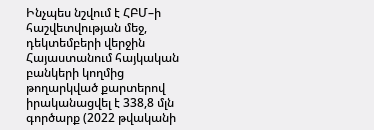Ինչպես նշվում է ՀԲՄ–ի հաշվետվության մեջ, դեկտեմբերի վերջին Հայաստանում հայկական բանկերի կողմից թողարկված քարտերով իրականացվել է 338,8 մլն գործարք (2022 թվականի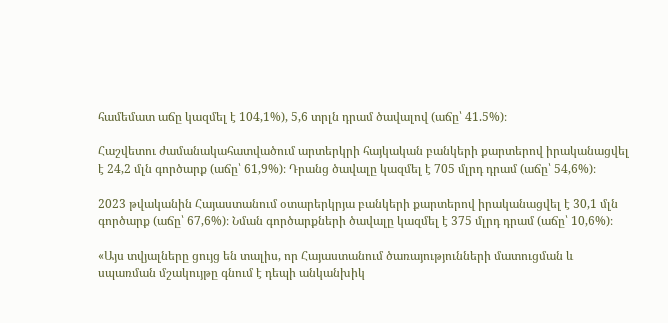համեմատ աճը կազմել է 104,1%), 5,6 տրլն դրամ ծավալով (աճը՝ 41.5%)։

Հաշվետու ժամանակահատվածում արտերկրի հայկական բանկերի քարտերով իրականացվել է 24,2 մլն գործարք (աճը՝ 61,9%)։ Դրանց ծավալը կազմել է 705 մլրդ դրամ (աճը՝ 54,6%)։

2023 թվականին Հայաստանում օտարերկրյա բանկերի քարտերով իրականացվել է 30,1 մլն գործարք (աճը՝ 67,6%)։ Նման գործարքների ծավալը կազմել է 375 մլրդ դրամ (աճը՝ 10,6%)։

«Այս տվյալները ցույց են տալիս, որ Հայաստանում ծառայությունների մատուցման և սպառման մշակույթը գնում է դեպի անկանխիկ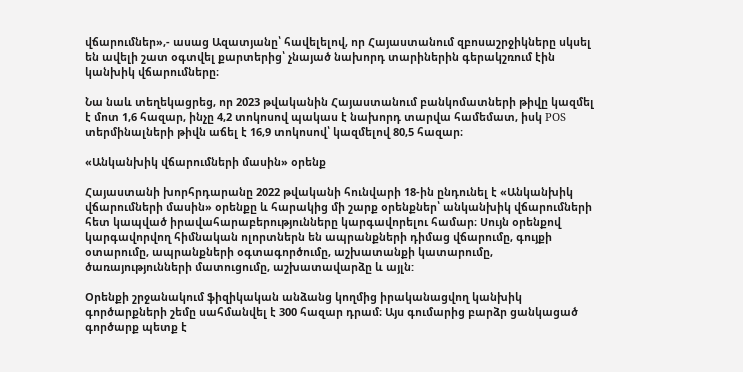վճարումներ»,- ասաց Ազատյանը՝ հավելելով, որ Հայաստանում զբոսաշրջիկները սկսել են ավելի շատ օգտվել քարտերից՝ չնայած նախորդ տարիներին գերակշռում էին կանխիկ վճարումները։

Նա նաև տեղեկացրեց, որ 2023 թվականին Հայաստանում բանկոմատների թիվը կազմել է մոտ 1,6 հազար, ինչը 4,2 տոկոսով պակաս է նախորդ տարվա համեմատ, իսկ POS տերմինալների թիվն աճել է 16,9 տոկոսով՝ կազմելով 80,5 հազար։

«Անկանխիկ վճարումների մասին» օրենք

Հայաստանի խորհրդարանը 2022 թվականի հունվարի 18-ին ընդունել է «Անկանխիկ վճարումների մասին» օրենքը և հարակից մի շարք օրենքներ՝ անկանխիկ վճարումների հետ կապված իրավահարաբերությունները կարգավորելու համար։ Սույն օրենքով կարգավորվող հիմնական ոլորտներն են ապրանքների դիմաց վճարումը, գույքի օտարումը, ապրանքների օգտագործումը, աշխատանքի կատարումը, ծառայությունների մատուցումը, աշխատավարձը և այլն:

Օրենքի շրջանակում ֆիզիկական անձանց կողմից իրականացվող կանխիկ գործարքների շեմը սահմանվել է 300 հազար դրամ։ Այս գումարից բարձր ցանկացած գործարք պետք է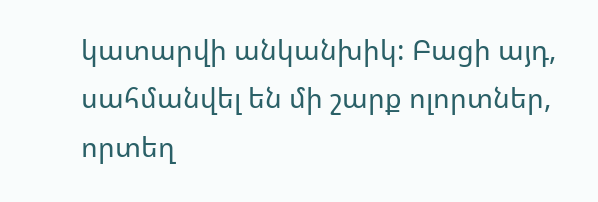կատարվի անկանխիկ: Բացի այդ, սահմանվել են մի շարք ոլորտներ, որտեղ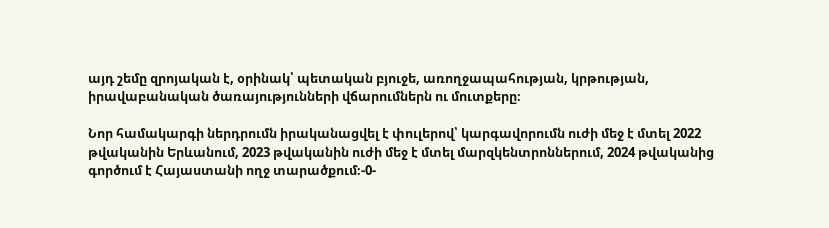այդ շեմը զրոյական է, օրինակ՝ պետական բյուջե, առողջապահության, կրթության, իրավաբանական ծառայությունների վճարումներն ու մուտքերը։

Նոր համակարգի ներդրումն իրականացվել է փուլերով՝ կարգավորումն ուժի մեջ է մտել 2022 թվականին Երևանում, 2023 թվականին ուժի մեջ է մտել մարզկենտրոններում, 2024 թվականից գործում է Հայաստանի ողջ տարածքում։-0-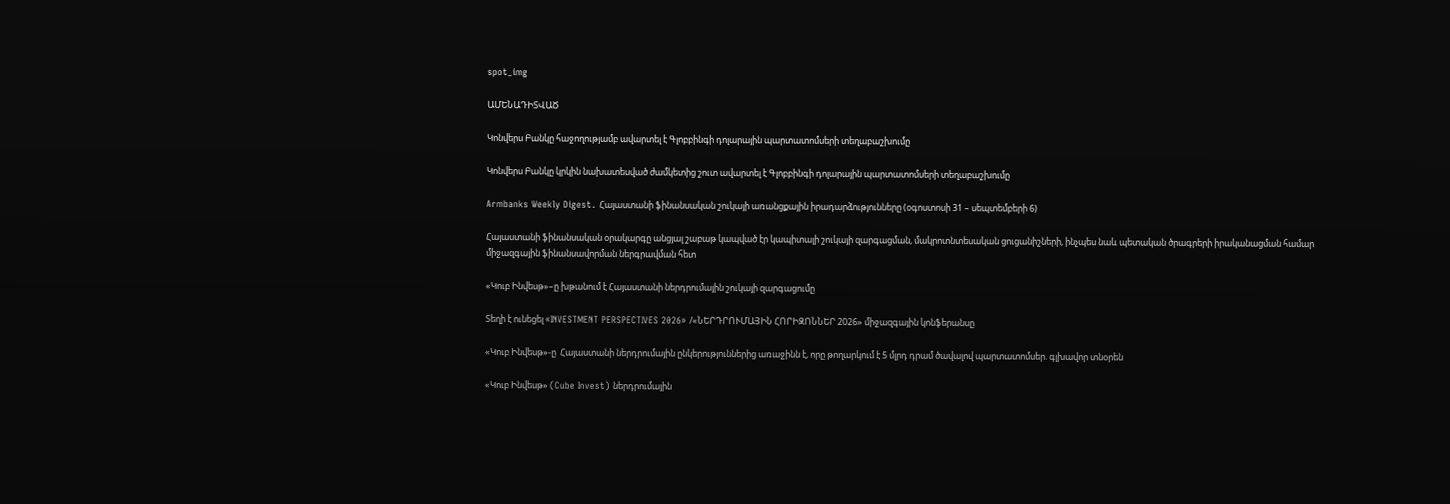spot_img

ԱՄԵՆԱԴԻՏՎԱԾ

Կոնվերս Բանկը հաջողությամբ ավարտել է Գլոբբինգի դոլարային պարտատոմսերի տեղաբաշխումը

Կոնվերս Բանկը կրկին նախատեսված ժամկետից շուտ ավարտել է Գլոբբինգի դոլարային պարտատոմսերի տեղաբաշխումը

Armbanks Weekly Digest․ Հայաստանի ֆինանսական շուկայի առանցքային իրադարձությունները (օգոստոսի 31 – սեպտեմբերի 6)

Հայաստանի ֆինանսական օրակարգը անցյալ շաբաթ կապված էր կապիտալի շուկայի զարգացման, մակրոտնտեսական ցուցանիշների, ինչպես նաև պետական ծրագրերի իրականացման համար միջազգային ֆինանսավորման ներգրավման հետ

«Կուբ Ինվեսթ»–ը խթանում է Հայաստանի ներդրումային շուկայի զարգացումը

Տեղի է ունեցել «INVESTMENT PERSPECTIVES 2026» /«ՆԵՐԴՐՈՒՄԱՅԻՆ ՀՈՐԻԶՈՆՆԵՐ 2026» միջազգային կոնֆերանսը

«Կուբ Ինվեսթ»-ը  Հայաստանի ներդրումային ընկերություններից առաջինն է, որը թողարկում է 5 մլրդ դրամ ծավալով պարտատոմսեր. գլխավոր տնօրեն

«Կուբ Ինվեսթ» (Cube Invest) ներդրումային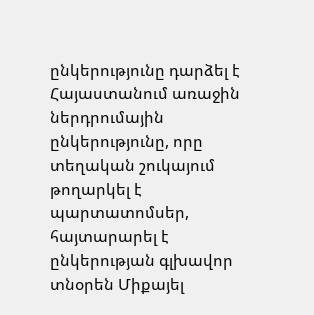ընկերությունը դարձել է Հայաստանում առաջին ներդրումային ընկերությունը, որը տեղական շուկայում թողարկել է պարտատոմսեր, հայտարարել է ընկերության գլխավոր տնօրեն Միքայել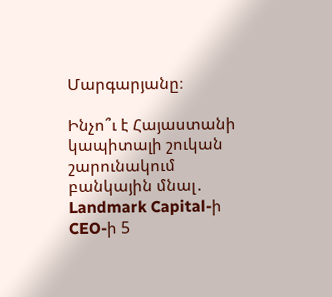Մարգարյանը։

Ինչո՞ւ է Հայաստանի կապիտալի շուկան շարունակում բանկային մնալ․ Landmark Capital-ի CEO-ի 5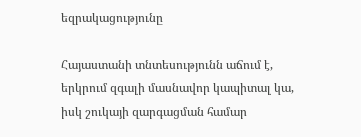եզրակացությունը

Հայաստանի տնտեսությունն աճում է, երկրում զգալի մասնավոր կապիտալ կա, իսկ շուկայի զարգացման համար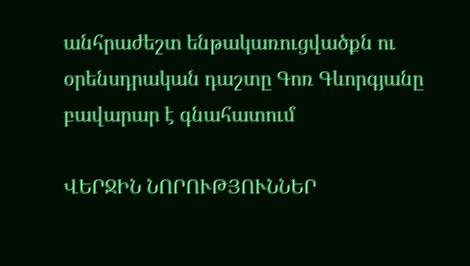անհրաժեշտ ենթակառուցվածքն ու օրենսդրական դաշտը Գոռ Գևորգյանը բավարար է գնահատում

ՎԵՐՋԻՆ ՆՈՐՈՒԹՅՈՒՆՆԵՐ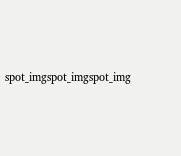spot_imgspot_imgspot_img